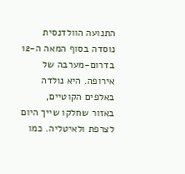התנועה הוולדנסית נוסדה בסוף המאה ה-12 בדרום-מערבה של אירופה. היא נולדה באלפים הקוטיים, באזור שחלקו שייך היום לצרפת ולאיטליה. כמו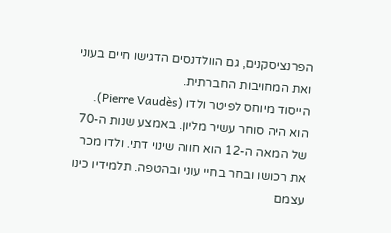הפרנציסקנים, גם הוולדנסים הדגישו חיים בעוני ואת המחויבות החברתית.
הייסוד מיוחס לפיטר ולדו (Pierre Vaudès). הוא היה סוחר עשיר מליון. באמצע שנות ה-70 של המאה ה-12 הוא חווה שינוי דתי. ולדו מכר את רכושו ובחר בחיי עוני ובהטפה. תלמידיו כינו עצמם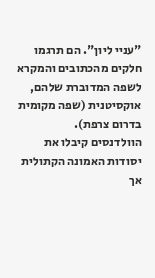"עניי ליון". הם תרגמו חלקים מהכתובים והמקרא לשפה המדוברת שלהם, אוקסיטנית (שפה מקומית בדרום צרפת).
הוולדנסים קיבלו את יסודות האמונה הקתולית אך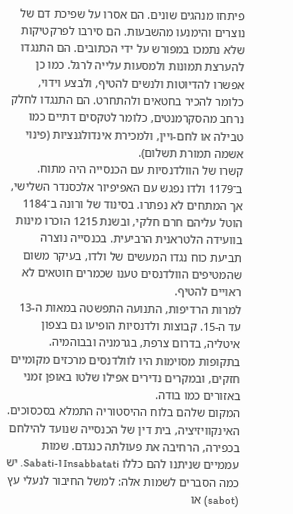פיתחו מנהגים שונים. הם אסרו על שפיכת דם של נוצרים והימנעו מהשבעות. הם סירבו לפרקטיקות שלא נתמכו במפורש על ידי הכתובים. הם התנגדו להערצת תמונות ולמסעות עלייה לרגל. כמו כן אפשרו להדיוטות ולנשים להטיף, ולבצע וידוי, כלומר להכיר בחטאים ולהתחרט. הם התנגדו לחלק נרחב מהסקרמנטים, כלומר לטקסים דתיים כמו טבילה או לחם-ויין, ולמכירת אינדולגנציות (פינוי אשמה תמורת תשלום).
קשרו של הוולדנסיות עם הכנסייה היה מתוח. ב־1179 ולדו נפגש עם האפיפיור אלכסנדר השלישי, אך המתחים לא נפתרו. בסינוד של ורונה ב־1184 הוטל עליהם חרם חלקי, ובשנת 1215 הוכרו מינות בוועידה הלטראנית הרביעית. בכנסייה נוצרה תביעת כוח נגדו המעשים של ולדו, בעיקר משום שהמטיפים הוולדנסים טענו שכמרים חוטאים לא ראויים להטיף.
למרות הרדיפות, התנועה התפשטה במאות ה-13 עד ה-15. קבוצות ולדנסיות הופיעו גם בצפון איטליה, בדרום צרפת, בגרמניה ובבוהמיה. בתקופות מסוימות היו לוולדנסים מרכזים מקומיים חזקים, ובמקרים נדירים אפילו שלטו באופן זמני באזורים כמו בודה.
המקום שלהם בלוח ההיסטוריה התמלא בסכסוכים. האינקוויזיציה, בית דין של הכנסייה שנועד להילחם בכפירה, הרחיבה את פעולתה כנגדם. שמות עממיים שניתנו להם כללו Insabbatati ו‑Sabati. יש כמה הסברים לשמות אלה: למשל החיבור לנעלי עץ (sabot) או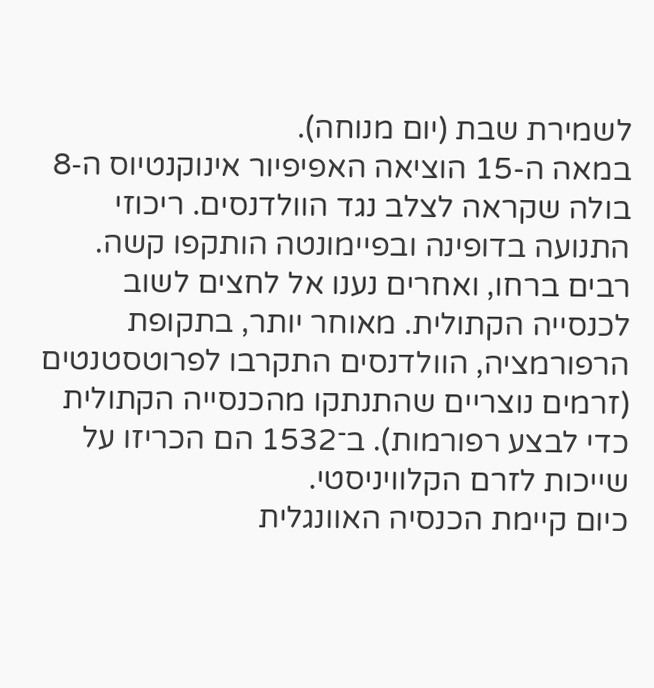לשמירת שבת (יום מנוחה).
במאה ה-15 הוציאה האפיפיור אינוקנטיוס ה‑8 בולה שקראה לצלב נגד הוולדנסים. ריכוזי התנועה בדופינה ובפיימונטה הותקפו קשה. רבים ברחו, ואחרים נענו אל לחצים לשוב לכנסייה הקתולית. מאוחר יותר, בתקופת הרפורמציה, הוולדנסים התקרבו לפרוטסטנטים (זרמים נוצריים שהתנתקו מהכנסייה הקתולית כדי לבצע רפורמות). ב־1532 הם הכריזו על שייכות לזרם הקלוויניסטי.
כיום קיימת הכנסיה האוונגלית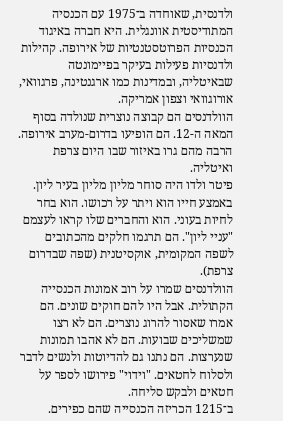ולדנסית, שאוחדה ב־1975 עם הכנסיה המתודיסטית אוונגלית. היא חברה באיגוד הכנסיות הפרוטסטנטיות של אירופה. קהילות ולדנסיות פעילות בעיקר בפיימונטה שבאיטליה, ובמדינות כמו ארגנטינה, פרגוואי, אורוגוואי וצפון אמריקה.
הוולדנסים הם קבוצה נוצרית שנולדה בסוף המאה ה-12. הם הופיעו בדרום-מערב אירופה. הרבה מהם גרו באיזור שבו היום צרפת ואיטליה.
פיטר ולדו היה סוחר מליון מליון בעיר ליון. באמצע חייו הוא ויתר על רכושו. הוא בחר לחיות בעוני. הוא והחברים שלו קראו לעצמם "עניי ליון". הם תרגמו חלקים מהכתובים לשפה המקומית, אוקסיטנית (שפה שבדרום צרפת).
הוולדנסים שמרו על רוב אמונות הכנסייה הקתולית. אבל היו להם חוקים שונים. הם אמרו שאסור להרוג נוצרים. הם לא רצו שמשליכים שבועות. הם לא אהבו תמונות שנערצות. הם נתנו גם להדיוטות ולנשים לדבר ולסלוח לחטאים. "וידוי" פירושו לספר על חטאים ולבקש סליחה.
ב־1215 הכריזה הכנסייה שהם כפירים.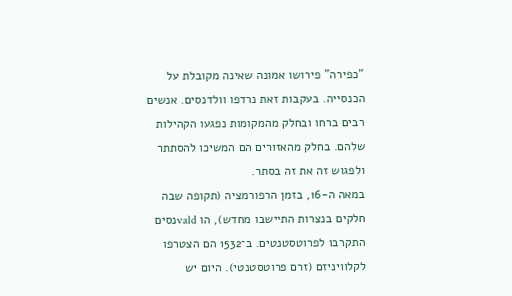"כפירה" פירושו אמונה שאינה מקובלת על הכנסייה. בעקבות זאת נרדפו וולדנסים. אנשים רבים ברחו ובחלק מהמקומות נפגעו הקהילות שלהם. בחלק מהאזורים הם המשיכו להסתתר ולפגוש זה את זה בסתר.
במאה ה-16, בזמן הרפורמציה (תקופה שבה חלקים בנצרות התיישבו מחדש), הו valdנסים התקרבו לפרוטסטנטים. ב־1532 הם הצטרפו לקלוויניזם (זרם פרוטסטנטי). היום יש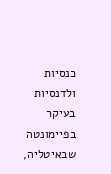כנסיות ולדנסיות בעיקר בפיימונטה שבאיטליה,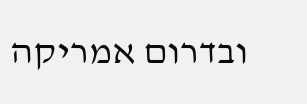ובדרום אמריקה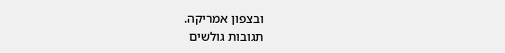ובצפון אמריקה.
תגובות גולשים